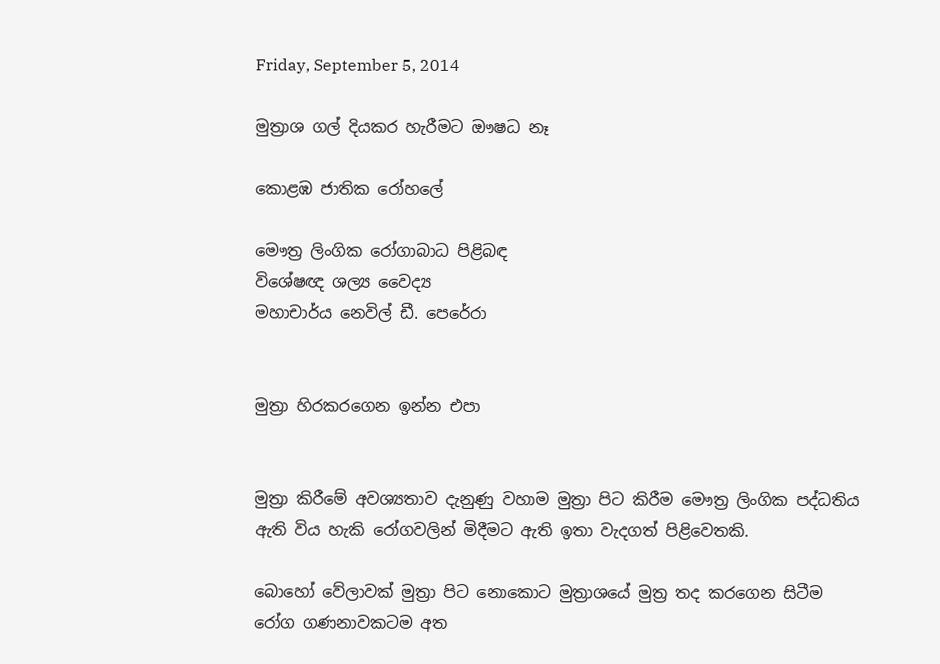Friday, September 5, 2014

මුත්‍රාශ ගල් දියකර හැරීමට ඖෂධ නෑ

කොළඹ ජාතික රෝහලේ

මෞත්‍ර ලිංගික රෝගාබාධ පිළිබඳ
විශේෂඥ ශල්‍ය වෛද්‍ය
මහාචාර්ය නෙවිල් ඩී. පෙරේරා


මුත්‍රා හිරකරගෙන ඉන්න එපා


මුත්‍රා කිරීමේ අවශ්‍යතාව දැනුණු වහාම මුත්‍රා පිට කිරීම මෞත්‍ර ලිංගික පද්ධතිය ඇති විය හැකි රෝගවලින් මිදීමට ඇති ඉතා වැදගත් පිළිවෙතකි.

බොහෝ වේලාවක් මුත්‍රා පිට නොකොට මුත්‍රාශයේ මුත්‍ර තද කරගෙන සිටීම රෝග ගණනාවකටම අත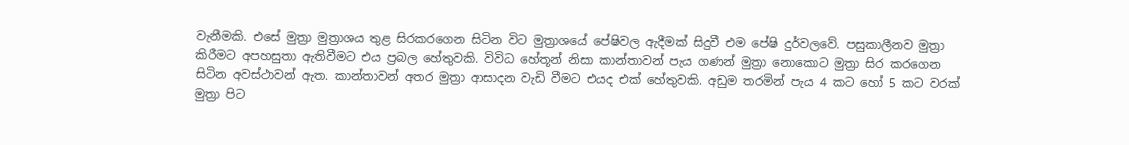වැනීමකි. එසේ මුත්‍රා මුත්‍රාශය තුළ සිරකරගෙන සිටින විට මුත්‍රාශයේ පේෂිවල ඇදීමක් සිදුවී එම පේෂි දුර්වලවේ. පසුකාලීනව මුත්‍රා කිරීමට අපහසුතා ඇතිවීමට එය ප්‍රබල හේතුවකි. විවිධ හේතූන් නිසා කාන්තාවන් පැය ගණන් මුත්‍රා නොකොට මුත්‍රා සිර කරගෙන සිටින අවස්ථාවන් ඇත. කාන්තාවන් අතර මුත්‍රා ආසාදන වැඩි වීමට එයද එක් හේතුවකි. අඩුම තරමින් පැය 4 කට හෝ 5 කට වරක් මුත්‍රා පිට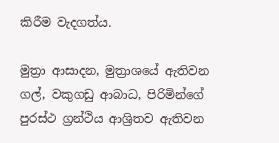කිරීම වැදගත්ය.

මුත්‍රා ආසාදන, මුත්‍රාශයේ ඇතිවන ගල්, වකුගඩු ආබාධ, පිරිමින්ගේ පුරස්ථ ග්‍රන්ථිය ආශ්‍රිතව ඇතිවන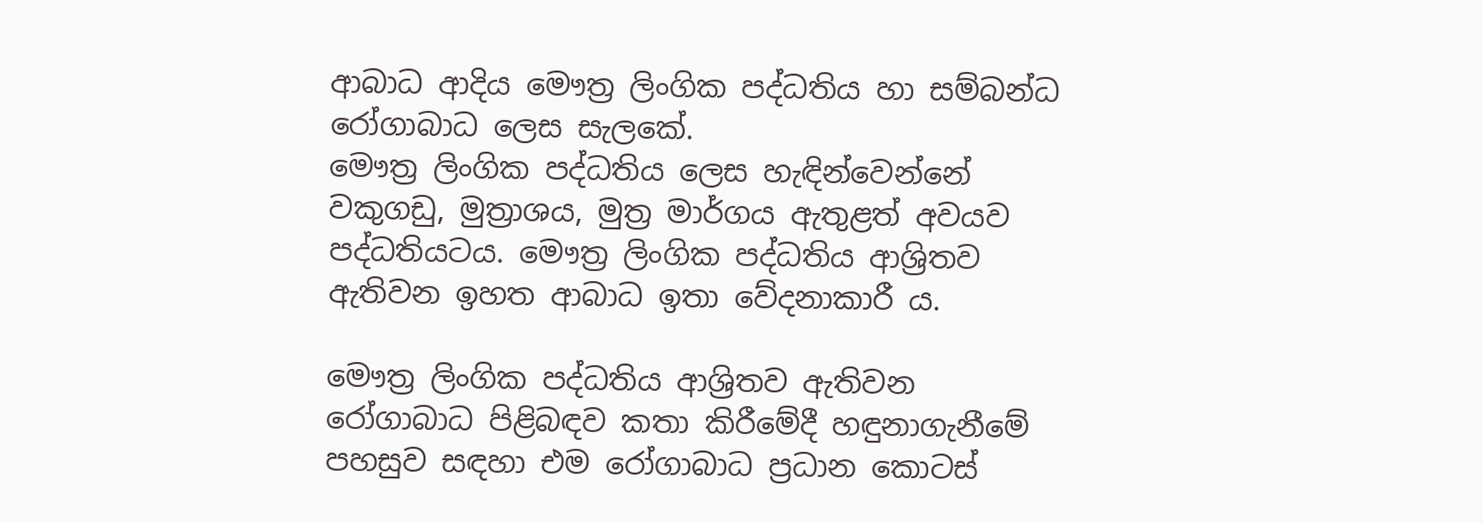ආබාධ ආදිය මෞත්‍ර ලිංගික පද්ධතිය හා සම්බන්ධ රෝගාබාධ ලෙස සැලකේ.
මෞත්‍ර ලිංගික පද්ධතිය ලෙස හැඳින්වෙන්නේ වකුගඩු, මුත්‍රාශය, මුත්‍ර මාර්ගය ඇතුළත් අවයව පද්ධතියටය. මෞත්‍ර ලිංගික පද්ධතිය ආශ්‍රිතව ඇතිවන ඉහත ආබාධ ඉතා වේදනාකාරී ය.

මෞත්‍ර ලිංගික පද්ධතිය ආශ්‍රිතව ඇතිවන රෝගාබාධ පිළිබඳව කතා කිරීමේදී හඳුනාගැනීමේ පහසුව සඳහා එම රෝගාබාධ ප්‍රධාන කොටස්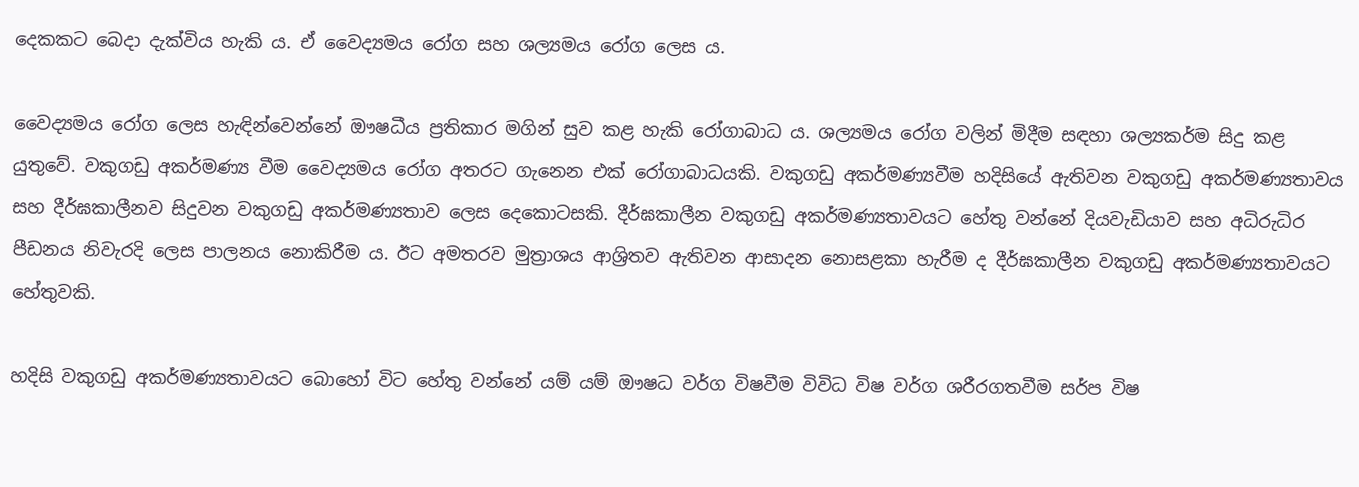දෙකකට බෙදා දැක්විය හැකි ය. ඒ වෛද්‍යමය රෝග සහ ශල්‍යමය රෝග ලෙස ය.

වෛද්‍යමය රෝග ලෙස හැඳින්වෙන්නේ ඖෂධීය ප්‍රතිකාර මගින් සුව කළ හැකි රෝගාබාධ ය. ශල්‍යමය රෝග වලින් මිදීම සඳහා ශල්‍යකර්ම සිදු කළ යුතුවේ. වකුගඩු අකර්මණ්‍ය වීම වෛද්‍යමය රෝග අතරට ගැනෙන එක් රෝගාබාධයකි. වකුගඩු අකර්මණ්‍යවීම හදිසියේ ඇතිවන වකුගඩු අකර්මණ්‍යතාවය සහ දීර්ඝකාලීනව සිදුවන වකුගඩු අකර්මණ්‍යතාව ලෙස දෙකොටසකි. දීර්ඝකාලීන වකුගඩු අකර්මණ්‍යතාවයට හේතු වන්නේ දියවැඩියාව සහ අධිරුධිර පීඩනය නිවැරදි ලෙස පාලනය නොකිරීම ය. ඊට අමතරව මුත්‍රාශය ආශ්‍රිතව ඇතිවන ආසාදන නොසළකා හැරීම ද දීර්ඝකාලීන වකුගඩු අකර්මණ්‍යතාවයට හේතුවකි.

හදිසි වකුගඩු අකර්මණ්‍යතාවයට බොහෝ විට හේතු වන්නේ යම් යම් ඖෂධ වර්ග විෂවීම විවිධ විෂ වර්ග ශරීරගතවීම සර්ප විෂ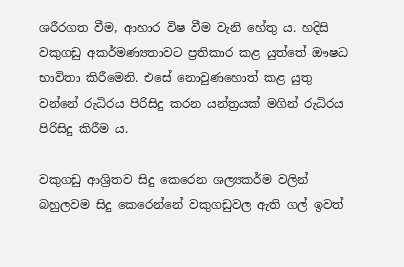ශරීරගත වීම, ආහාර විෂ වීම වැනි හේතු ය. හදිසි වකුගඩු අකර්මණ්‍යතාවට ප්‍රතිකාර කළ යුත්තේ ඖෂධ භාවිතා කිරීමෙනි. එසේ නොවුණහොත් කළ යුතු වන්නේ රුධිරය පිරිසිදු කරන යන්ත්‍රයක් මගින් රුධිරය පිරිසිදු කිරීම ය.

වකුගඩු ආශ්‍රිතව සිදු කෙරෙන ශල්‍යකර්ම වලින් බහුලවම සිදු කෙරෙන්නේ වකුගඩුවල ඇති ගල් ඉවත්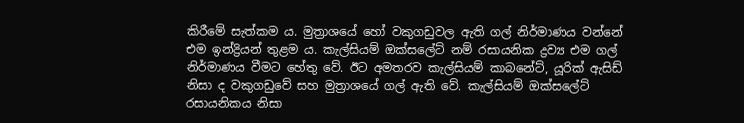කිරීමේ සැත්කම ය. මුත්‍රාශයේ හෝ වකුගඩුවල ඇති ගල් නිර්මාණය වන්නේ එම ඉන්ද්‍රියන් තුළම ය. කැල්සියම් ඔක්සලේට් නම් රසායනික ද්‍රව්‍ය එම ගල් නිර්මාණය වීමට හේතු වේ. ඊට අමතරව කැල්සියම් කාබනේට්, යූරික් ඇසිඩ් නිසා ද වකුගඩුවේ සහ මුත්‍රාශයේ ගල් ඇති වේ. කැල්සියම් ඔක්සලේට් රසායනිකය නිසා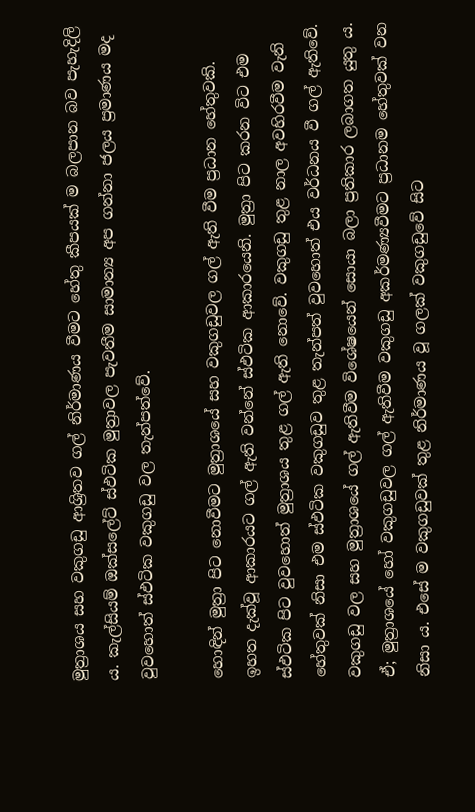මුත්‍රාශය සහ වකුගඩු ආශ්‍රිතව ගල් නිර්මාණය වීමට හේතු කීපයක් ම බලපාන බව පැහැදිලි ය. කැල්සියම් ඔක්සලේට් ස්ඵටික මුත්‍රාවල පැවතීම සාමාන්‍ය අප ගන්නා ජලය ප්‍රමාණය මද වුවහොත් ස්ඵටික වකුගඩු වල තැන්පත්වේ.

හොඳින් මුත්‍රා පිට නොවීමට මුත්‍රාශයේ සහ වකුගඩුවල ගල් ඇති වීම ප්‍රධාන හේතුවකි. ඉහත දැක්වූ ආකාරයට ගල් ඇති වන්නේ ස්ඵටික ආකාරයෙනි. මුත්‍රා පිට කරන විට එම ස්ඵටික පිට වුවහොත් මුත්‍රාශය තුළ ගල් ඇති නොවේ. වකුගඩු තුළ නාල අවහිරවීම වැනි හේතුවක් නිසා එම ස්ඵටික වකුගඩුව තුළ තැන්පත් වුවහොත් එය වර්ධනය වී ගල් ඇතිවේ.
වකුගඩු වල සහ මුත්‍රාශයේ ගල් ඇතිවීම විශේෂයෙන් සොයා බලා ප්‍රතිකාර ලබාගත යුතු ය. ඒ; මුත්‍රාශයේ හෝ වකුගඩුවල ගල් ඇතිවීම වකුගඩු අකර්මණ්‍යවීමට ප්‍රධානම හේතුවක් වන නිසා ය. එසේ ම වකුගඩුවක් තුළ නිර්මාණය වූ ගලක් වකුගඩුවේ සිට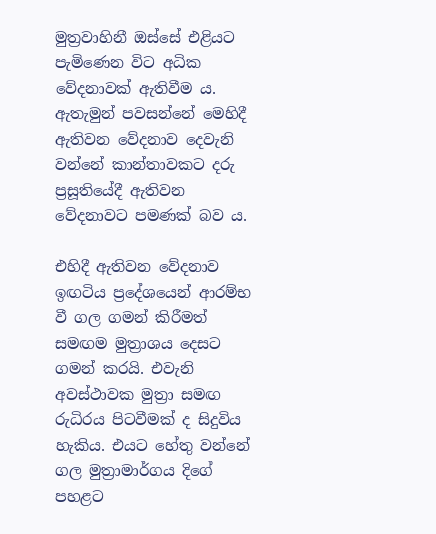මුත්‍රවාහිනී ඔස්සේ එළියට පැමිණෙන විට අධික වේදනාවක් ඇතිවීම ය. ඇතැමුන් පවසන්නේ මෙහිදී ඇතිවන වේදනාව දෙවැනි වන්නේ කාන්තාවකට දරු ප්‍රසූතියේදී ඇතිවන වේදනාවට පමණක් බව ය.

එහිදී ඇතිවන වේදනාව ඉඟටිය ප්‍රදේශයෙන් ආරම්භ වී ගල ගමන් කිරීමත් සමඟම මුත්‍රාශය දෙසට ගමන් කරයි. එවැනි අවස්ථාවක මුත්‍රා සමඟ රුධිරය පිටවීමක් ද සිදුවිය හැකිය. එයට හේතු වන්නේ ගල මුත්‍රාමාර්ගය දිගේ පහළට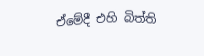ඒමේදී එහි බිත්ති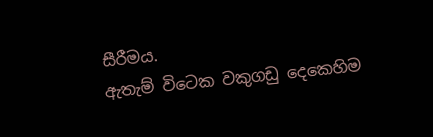සීරීමය.
ඇතැම් විටෙක වකුගඩු දෙකෙහිම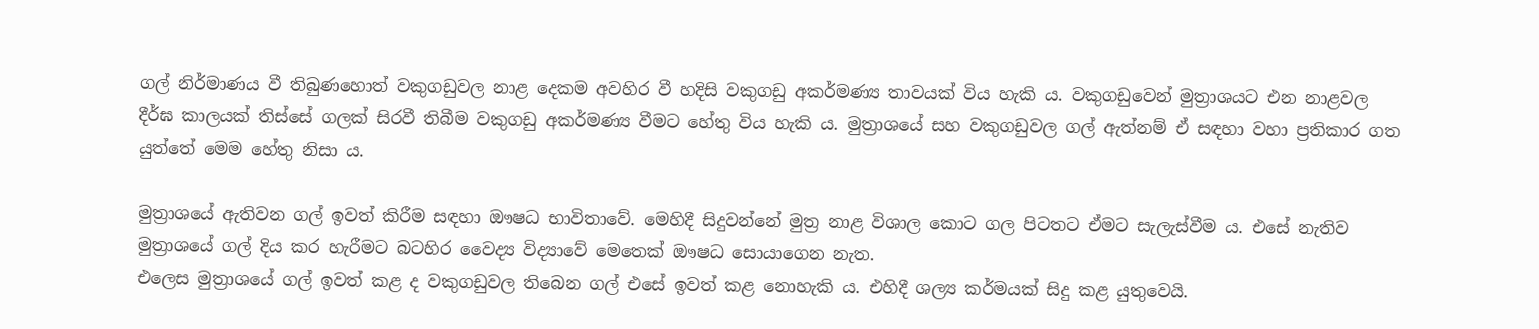ගල් නිර්මාණය වී තිබුණහොත් වකුගඩුවල නාළ දෙකම අවහිර වී හදිසි වකුගඩු අකර්මණ්‍ය තාවයක් විය හැකි ය. වකුගඩුවෙන් මුත්‍රාශයට එන නාළවල දීර්ඝ කාලයක් තිස්සේ ගලක් සිරවී තිබීම වකුගඩු අකර්මණ්‍ය වීමට හේතු විය හැකි ය. මුත්‍රාශයේ සහ වකුගඩුවල ගල් ඇත්නම් ඒ සඳහා වහා ප්‍රතිකාර ගත යුත්තේ මෙම හේතු නිසා ය.

මුත්‍රාශයේ ඇතිවන ගල් ඉවත් කිරීම සඳහා ඖෂධ භාවිතාවේ. මෙහිදී සිදුවන්නේ මුත්‍ර නාළ විශාල කොට ගල පිටතට ඒමට සැලැස්වීම ය. එසේ නැතිව මුත්‍රාශයේ ගල් දිය කර හැරීමට බටහිර වෛද්‍ය විද්‍යාවේ මෙතෙක් ඖෂධ සොයාගෙන නැත.
එලෙස මුත්‍රාශයේ ගල් ඉවත් කළ ද වකුගඩුවල තිබෙන ගල් එසේ ඉවත් කළ නොහැකි ය. එහිදී ශල්‍ය කර්මයක් සිදු කළ යුතුවෙයි.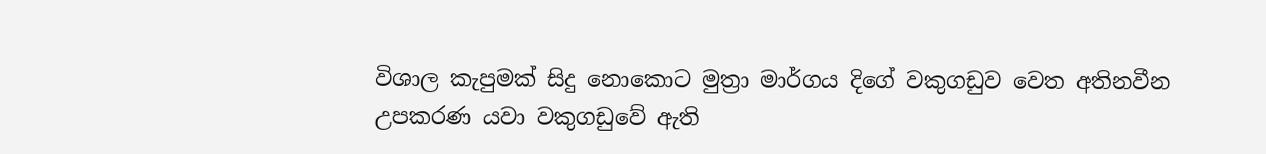විශාල කැපුමක් සිදු නොකොට මුත්‍රා මාර්ගය දිගේ වකුගඩුව වෙත අතිනවීන උපකරණ යවා වකුගඩුවේ ඇති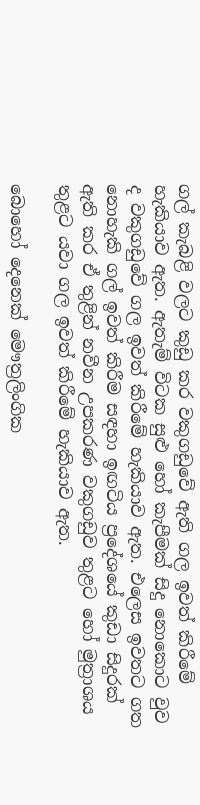ගල් කැබළි වලට කුඩු කර වකුගඩුවේ ඇති ගල ඉවත් කිරීමේ හැකියාව ඇත. ඇතැම් විටක සුළු හෝ කැපීමක් සිදු නොකොට වුව ද වකුගඩුවේ ගල ඉවත් කිරීමේ හැකියාව ඇත. එලෙස ඉවතට ගත නොහැකි ගල් ඉවත් කිරීම සඳහා ඉඟටිය ප්‍රදේශයේ කුඩා සිදුරක් ඇති කර ඒ තුළින් නවීන උපකරණ වකුගඩුව තුළට හෝ මුත්‍රාශය තුළට යවා ගල ඉවත් කිරීමේ හැකියාව ඇත.

බොහෝ දෙනෙක් මෞත්‍රලිංගික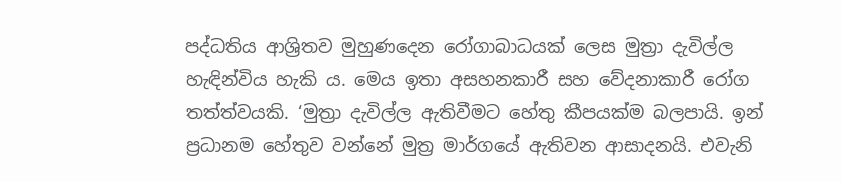පද්ධතිය ආශ්‍රිතව මුහුණදෙන රෝගාබාධයක් ලෙස මුත්‍රා දැවිල්ල හැඳින්විය හැකි ය. මෙය ඉතා අසහනකාරී සහ වේදනාකාරී රෝග තත්ත්වයකි. ‘මුත්‍රා දැවිල්ල ඇතිවීමට හේතු කීපයක්ම බලපායි. ඉන් ප්‍රධානම හේතුව වන්නේ මුත්‍ර මාර්ගයේ ඇතිවන ආසාදනයි. එවැනි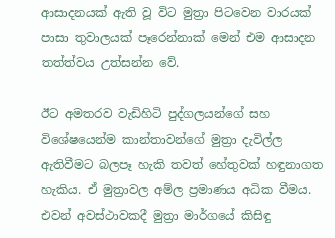ආසාදනයක් ඇති වූ විට මුත්‍රා පිටවෙන වාරයක් පාසා තුවාලයක් පෑරෙන්නාක් මෙන් එම ආසාදන තත්ත්වය උත්සන්න වේ.

ඊට අමතරව වැඩිහිටි පුද්ගලයන්ගේ සහ විශේෂයෙන්ම කාන්තාවන්ගේ මුත්‍රා දැවිල්ල ඇතිවීමට බලපෑ හැකි තවත් හේතුවක් හඳුනාගත හැකිය. ඒ මුත්‍රාවල අම්ල ප්‍රමාණය අධික වීමය. එවන් අවස්ථාවකදී මුත්‍රා මාර්ගයේ කිසිඳු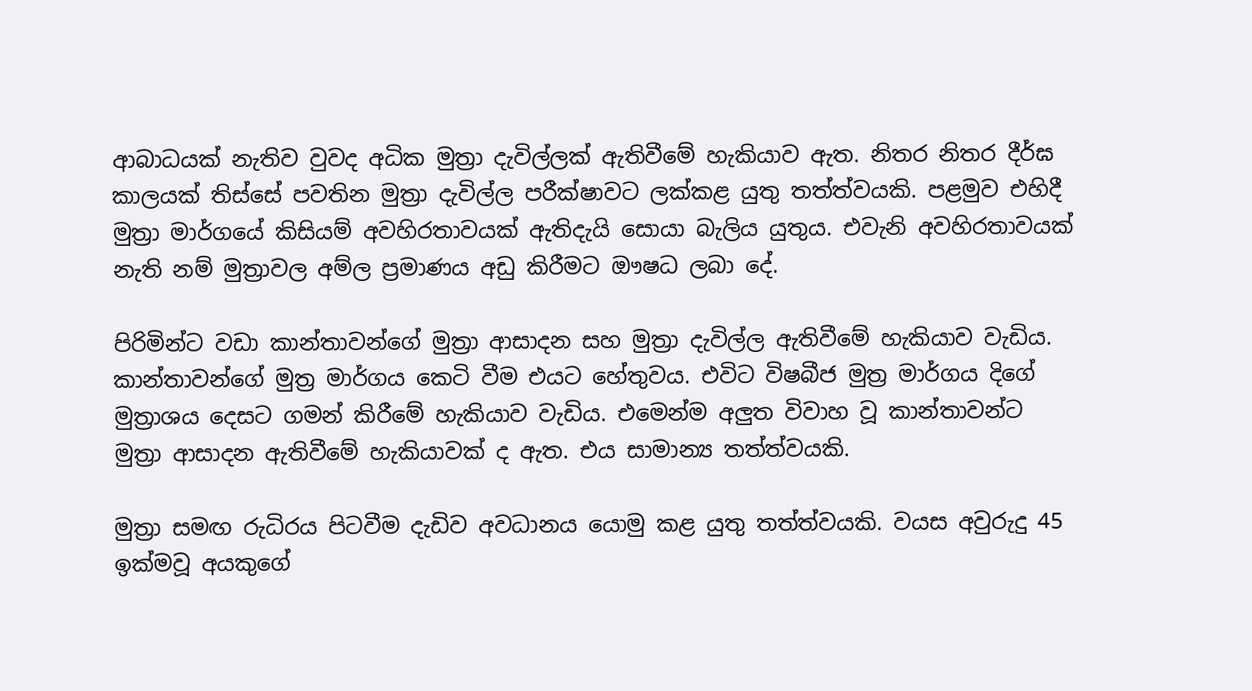ආබාධයක් නැතිව වුවද අධික මුත්‍රා දැවිල්ලක් ඇතිවීමේ හැකියාව ඇත. නිතර නිතර දීර්ඝ කාලයක් තිස්සේ පවතින මුත්‍රා දැවිල්ල පරීක්ෂාවට ලක්කළ යුතු තත්ත්වයකි. පළමුව එහිදී මුත්‍රා මාර්ගයේ කිසියම් අවහිරතාවයක් ඇතිදැයි සොයා බැලිය යුතුය. එවැනි අවහිරතාවයක් නැති නම් මුත්‍රාවල අම්ල ප්‍රමාණය අඩු කිරීමට ඖෂධ ලබා දේ.

පිරිමින්ට වඩා කාන්තාවන්ගේ මුත්‍රා ආසාදන සහ මුත්‍රා දැවිල්ල ඇතිවීමේ හැකියාව වැඩිය. කාන්තාවන්ගේ මුත්‍ර මාර්ගය කෙටි වීම එයට හේතුවය. එවිට විෂබීජ මුත්‍ර මාර්ගය දිගේ මුත්‍රාශය දෙසට ගමන් කිරීමේ හැකියාව වැඩිය. එමෙන්ම අලුත විවාහ වූ කාන්තාවන්ට මුත්‍රා ආසාදන ඇතිවීමේ හැකියාවක් ද ඇත. එය සාමාන්‍ය තත්ත්වයකි.

මුත්‍රා සමඟ රුධිරය පිටවීම දැඩිව අවධානය යොමු කළ යුතු තත්ත්වයකි. වයස අවුරුදු 45 ඉක්මවූ අයකුගේ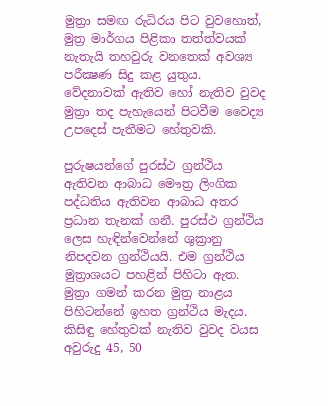මුත්‍රා සමඟ රුධිරය පිට වුවහොත්, මුත්‍ර මාර්ගය පිළිකා තත්ත්වයක් නැතැයි තහවුරු වනතෙක් අවශ්‍ය පරීක්‍ෂණ සිදු කළ යුතුය. වේදනාවක් ඇතිව හෝ නැතිව වුවද මුත්‍රා තද පැහැයෙන් පිටවීම වෛද්‍ය උපදෙස් පැතීමට හේතුවකි.

පුරුෂයන්ගේ පුරස්ථ ග්‍රන්ථිය ඇතිවන ආබාධ මෞත්‍ර ලිංගික පද්ධතිය ඇතිවන ආබාධ අතර ප්‍රධාන තැනක් ගනී. පුරස්ථ ග්‍රන්ථිය ලෙස හැඳින්වෙන්නේ ශුක්‍රානු නිපදවන ග්‍රන්ථියයි. එම ග්‍රන්ථිය මුත්‍රාශයට පහළින් පිහිටා ඇත. මුත්‍රා ගමන් කරන මුත්‍ර නාළය පිහිටන්නේ ඉහත ග්‍රන්ථිය මැදය. කිසිඳු හේතුවක් නැතිව වුවද වයස අවුරුදු 45, 50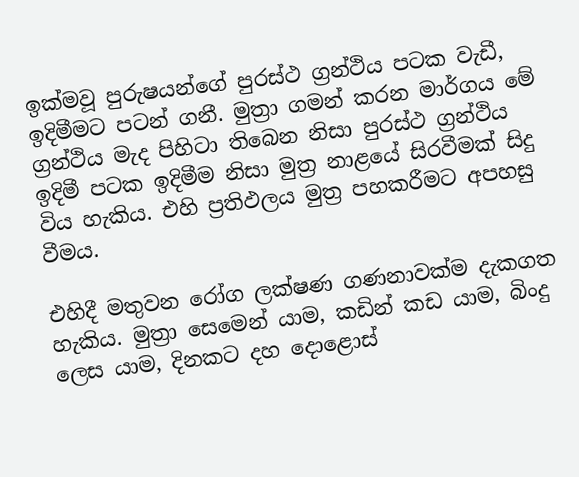ඉක්මවූ පුරුෂයන්ගේ පුරස්ථ ග්‍රන්ථිය පටක වැඩී, ඉදිමීමට පටන් ගනී. මුත්‍රා ගමන් කරන මාර්ගය මේ ග්‍රන්ථිය මැද පිහිටා තිබෙන නිසා පුරස්ථ ග්‍රන්ථිය ඉදිමී පටක ඉදිමීම නිසා මුත්‍ර නාළයේ සිරවීමක් සිදු විය හැකිය. එහි ප්‍රතිඵලය මුත්‍ර පහකරීමට අපහසු වීමය.

එහිදී මතුවන රෝග ලක්ෂණ ගණනාවක්ම දැකගත හැකිය. මුත්‍රා සෙමෙන් යාම, කඩින් කඩ යාම, බිංදු ලෙස යාම, දිනකට දහ දොළොස්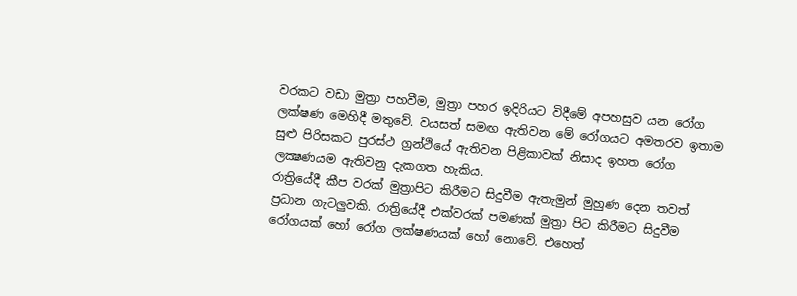වරකට වඩා මුත්‍රා පහවීම, මුත්‍රා පහර ඉදිරියට විදීමේ අපහසුව යන රෝග ලක්ෂණ මෙහිදී මතුවේ. වයසත් සමඟ ඇතිවන මේ රෝගයට අමතරව ඉතාම සුළු පිරිසකට පුරස්ථ ග්‍රන්ථියේ ඇතිවන පිළිකාවක් නිසාද ඉහත රෝග ලක්‍ෂණයම ඇතිවනු දැකගත හැකිය.
රාත්‍රියේදී කීප වරක් මුත්‍රාපිට කිරීමට සිදුවීම ඇතැමුන් මුහුණ දෙන තවත් ප්‍රධාන ගැටලුවකි. රාත්‍රියේදී එක්වරක් පමණක් මුත්‍රා පිට කිරීමට සිදුවීම රෝගයක් හෝ රෝග ලක්ෂණයක් හෝ නොවේ. එහෙත්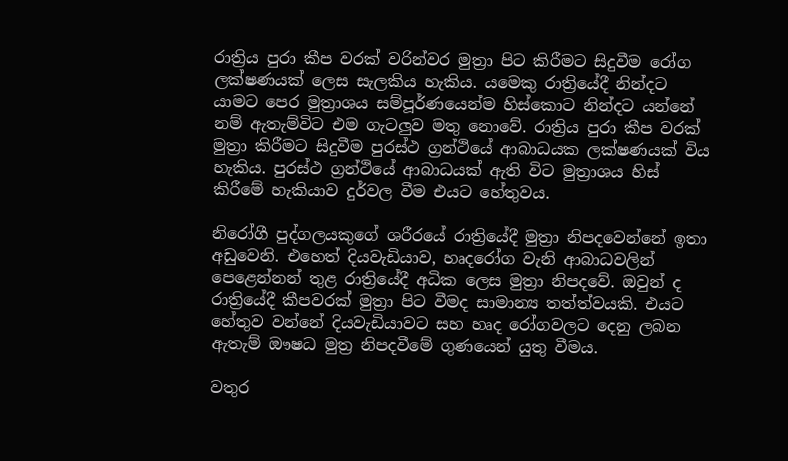රාත්‍රිය පුරා කීප වරක් වරින්වර මුත්‍රා පිට කිරීමට සිදුවීම රෝග ලක්ෂණයක් ලෙස සැලකිය හැකිය. යමෙකු රාත්‍රියේදී නින්දට යාමට පෙර මුත්‍රාශය සම්පූර්ණයෙන්ම හිස්කොට නින්දට යන්නේ නම් ඇතැම්විට එම ගැටලුව මතු නොවේ. රාත්‍රිය පුරා කීප වරක් මුත්‍රා කිරීමට සිදුවීම පුරස්ථ ග්‍රන්ථියේ ආබාධයක ලක්ෂණයක් විය හැකිය. පුරස්ථ ග්‍රන්ථියේ ආබාධයක් ඇති විට මුත්‍රාශය හිස් කිරීමේ හැකියාව දුර්වල වීම එයට හේතුවය.

නිරෝගී පුද්ගලයකුගේ ශරීරයේ රාත්‍රියේදී මුත්‍රා නිපදවෙන්නේ ඉතා අඩුවෙනි. එහෙත් දියවැඩියාව, හෘදරෝග වැනි ආබාධවලින් පෙළෙන්නන් තුළ රාත්‍රියේදී අධික ලෙස මුත්‍රා නිපදවේ. ඔවුන් ද රාත්‍රියේදී කීපවරක් මුත්‍රා පිට වීමද සාමාන්‍ය තත්ත්වයකි. එයට හේතුව වන්නේ දියවැඩියාවට සහ හෘද රෝගවලට දෙනු ලබන ඇතැම් ඖෂධ මුත්‍ර නිපදවීමේ ගුණයෙන් යුතු වීමය.

වතුර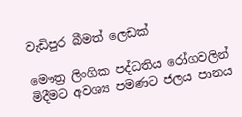වැඩිපුර බීමත් ලෙඩක්

මෞත්‍ර ලිංගික පද්ධතිය රෝගවලින් මිදීමට අවශ්‍ය පමණට ජලය පානය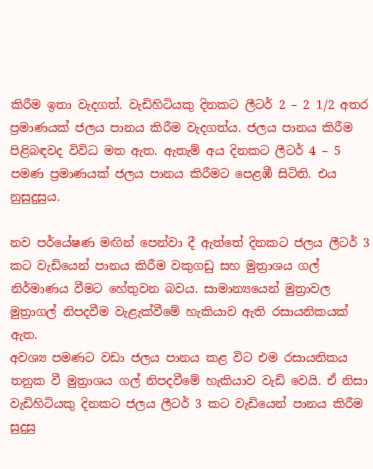කිරීම ඉතා වැදගත්. වැඩිහිටියකු දිනකට ලීටර් 2 – 2 1/2 අතර ප්‍රමාණයක් ජලය පානය කිරීම වැදගත්ය. ජලය පානය කිරීම පිළිබඳවද විවිධ මත ඇත. ඇතැම් අය දිනකට ලීටර් 4 – 5 පමණ ප්‍රමාණයක් ජලය පානය කිරීමට පෙළඹී සිටිති. එය නුසුදුසුය.

නව පර්යේෂණ මඟින් පෙන්වා දී ඇත්තේ දිනකට ජලය ලීටර් 3 කට වැඩියෙන් පානය කිරීම වකුගඩු සහ මුත්‍රාශය ගල් නිර්මාණය වීමට හේතුවන බවය. සාමාන්‍යයෙන් මුත්‍රාවල මුත්‍රාගල් නිපදවීම වැළැක්වීමේ හැකියාව ඇති රසායනිකයක් ඇත.
අවශ්‍ය පමණට වඩා ජලය පානය කළ විට එම රසායනිකය තනුක වී මුත්‍රාශය ගල් නිපදවීමේ හැකියාව වැඩි වෙයි. ඒ නිසා වැඩිහිටියකු දිනකට ජලය ලීටර් 3 කට වැඩියෙන් පානය කිරීම සුදුසු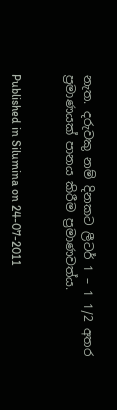නැත. දරුවකු නම් දිනකට ලීටර් 1 – 1 1/2 අතර ප්‍රමාණයක් පානය කිරීම ප්‍රමාණවත්ය.


Published in Silumina on 24-07-2011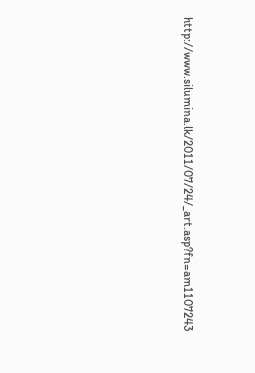http://www.silumina.lk/2011/07/24/_art.asp?fn=am1107243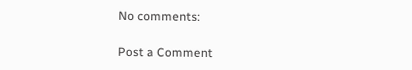No comments:

Post a Comment